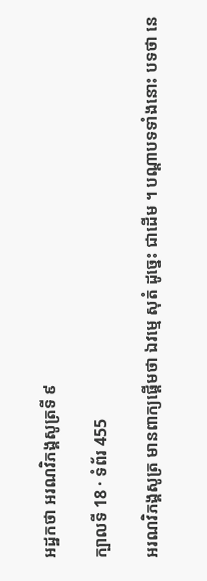អដ្ឋកថា អរណវិភង្គសូត្រទី ៩

ក្បាលទី 18 · ទំព័រ 455

អរណវិភង្គសូត្រ មានពាក្យផ្តើមថា ឯវម្មេ សុតំ ដូច្នេះ ជាដើម ។ បណ្តាបទទាំងនោះ បទថា នេ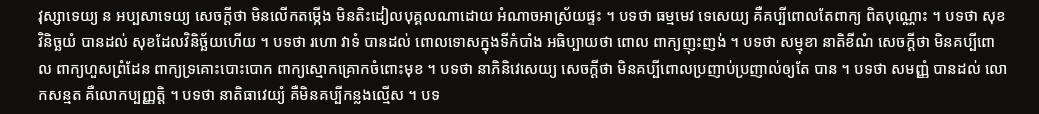វុស្សាទេយ្យ ន អប្បសាទេយ្យ សេចក្តីថា មិនលើកតម្កើង មិនតិះដៀលបុគ្គលណាដោយ អំណាចអាស្រ័យផ្ទះ ។ បទថា ធម្មមេវ ទេសេយ្យ គឺគប្បីពោលតែពាក្យ ពិតបុណ្ណោះ ។ បទថា សុខវិនិច្ឆយំ បានដល់ សុខដែលវិនិច្ឆ័យហើយ ។ បទថា រហោ វាទំ បានដល់ ពោលទោសក្នុងទីកំបាំង អធិប្បាយថា ពោល ពាក្យញុះញង់ ។ បទថា សម្មុខា នាតិខីណំ សេចក្តីថា មិនគប្បីពោល ពាក្យហួសព្រំដែន ពាក្យទ្រគោះបោះបោក ពាក្យស្មោកគ្រោកចំពោះមុខ ។ បទថា នាភិនិវេសេយ្យ សេចក្តីថា មិនគប្បីពោលប្រញាប់ប្រញាល់ឲ្យតែ បាន ។ បទថា សមញ្ញំ បានដល់ លោកសន្មត គឺលោកប្បញ្ញត្តិ ។ បទថា នាតិធាវេយ្យំ គឺមិនគប្បីកន្លងល្មើស ។ បទ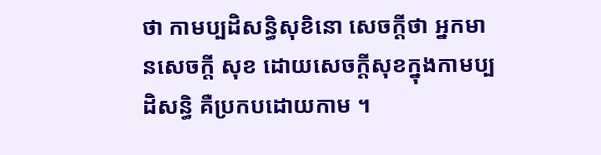ថា កាមប្បដិសន្ធិសុខិនោ សេចក្តីថា អ្នកមានសេចក្តី សុខ ដោយសេចក្តីសុខក្នុងកាមប្បដិសន្ធិ គឺប្រកបដោយកាម ។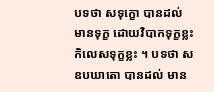បទថា សទុក្ខោ បានដល់ មានទុក្ខ ដោយវិបាកទុក្ខខ្លះ កិលេសទុក្ខខ្លះ ។ បទថា សឧបឃាតោ បានដល់ មាន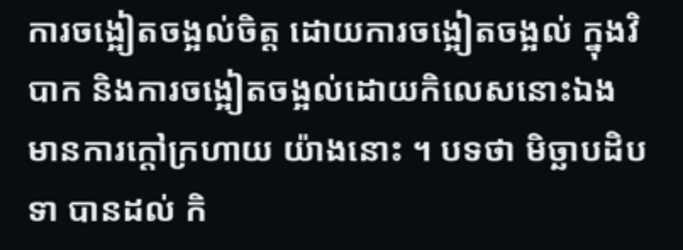ការចង្អៀតចង្អល់ចិត្ត ដោយការចង្អៀតចង្អល់ ក្នុងវិបាក និងការចង្អៀតចង្អល់ដោយកិលេសនោះឯង មានការក្តៅក្រហាយ យ៉ាងនោះ ។ បទថា មិច្ឆាបដិបទា បានដល់ កិ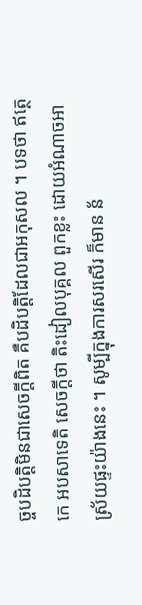ច្ចបដិបត្តិមិនជាសេចក្តីពិត គឺបដិបត្តិដែលជាអកុសល ។ បទថា ឥត្ថេកេ អបសាទេតិ សេចក្តីថា តិះដៀលបុគ្គល ពួកខ្លះ ដោយអំណាចអាស្រ័យផ្ទះយ៉ាងនេះ ។ សូម្បីក្នុងការសរសើរ ក៏មាន ន័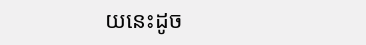យនេះដូច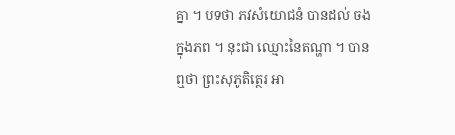គ្នា ។ បទថា ភវសំយោជនំ បានដល់ ចងក្នុងភព ។ នុះជា ឈ្មោះនៃតណ្ហា ។ បានឮថា ព្រះសុភូតិត្ថេរ អា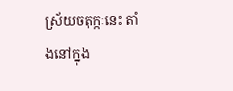ស្រ័យចតុក្កៈនេះ តាំងនៅក្នុង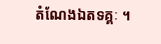តំណែងឯតទគ្គៈ ។